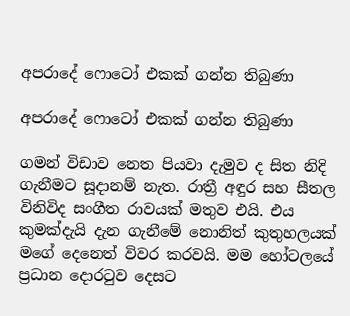අපරාදේ ෆොටෝ එකක් ගන්න තිබුණා

අපරාදේ ෆොටෝ එකක් ගන්න තිබුණා

ගමන් විඩාව නෙත පියවා දැමුව ද සිත නිදි ගැනීමට සූදානම් නැත. රාත්‍රී අඳුර සහ සීතල විනිවිද සංගීත රාවයක් මතුව එයි. එය කුමක්දැයි දැන ගැනීමේ නොනිත් කුතුහලයක් මගේ දෙනෙත් විවර කරවයි. මම හෝටලයේ ප්‍රධාන දොරටුව දෙසට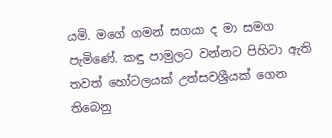යමි. මගේ ගමන් සගයා ද මා සමග පැමිණේ. කඳු පාමුලට වන්නට පිහිටා ඇති තවත් හෝටලයක් උත්සවශ්‍රීයක් ගෙන තිබෙනු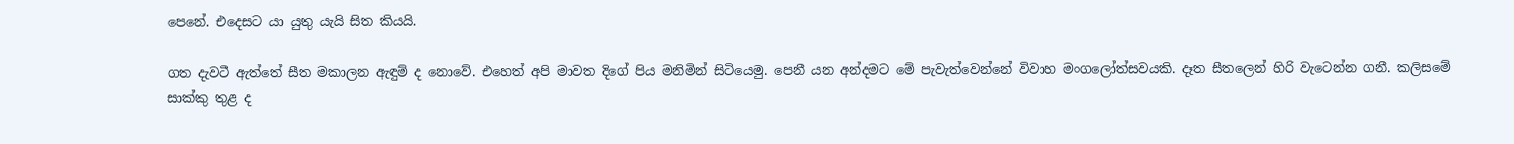පෙනේ. එදෙසට යා යුතු යැයි සිත කියයි.

ගත දැවටී ඇත්තේ සීත මකාලන ඇඳුම් ද නොවේ. එහෙත් අපි මාවත දිගේ පිය මනිමින් සිටියෙමු. පෙනී යන අන්දමට මේ පැවැත්වෙන්නේ විවාහ මංගලෝත්සවයකි. දෑත සීතලෙන් හිරි වැටෙන්න ගනී. කලිසමේ සාක්කු තුළ ද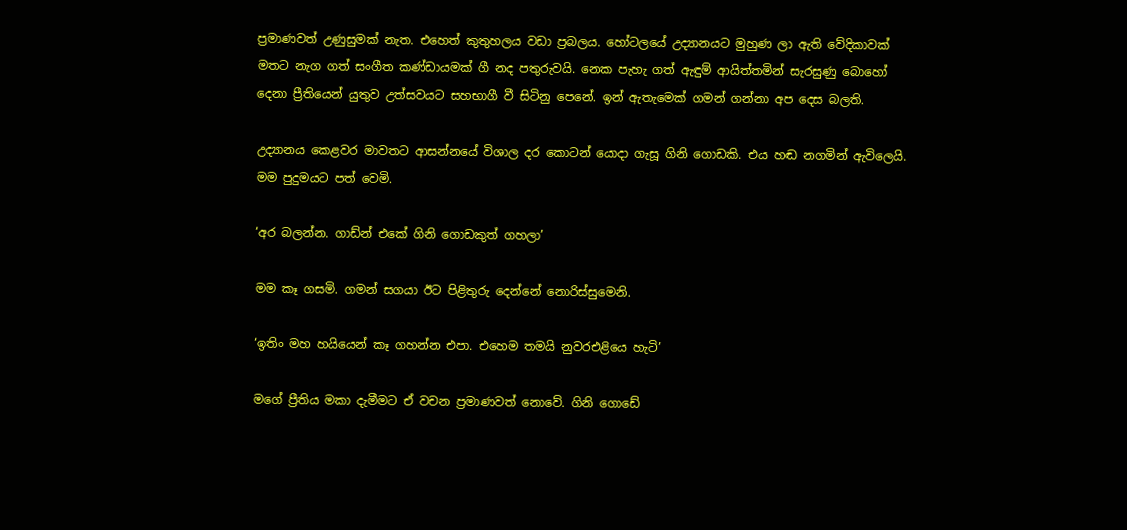ප්‍රමාණවත් උණුසුමක් නැත. එහෙත් කුතුහලය වඩා ප්‍රබලය. හෝටලයේ උද්‍යානයට මුහුණ ලා ඇති වේදිකාවක් මතට නැග ගත් සංගීත කණ්ඩායමක් ගී නද පතුරුවයි. නෙක පැහැ ගත් ඇඳුම් ආයිත්තමින් සැරසුණු බොහෝ දෙනා ප්‍රීතියෙන් යුතුව උත්සවයට සහභාගී වී සිටිනු පෙනේ. ඉන් ඇතැමෙක් ගමන් ගන්නා අප දෙස බලති.

උද්‍යානය කෙළවර මාවතට ආසන්නයේ විශාල දර කොටන් යොදා ගැසූ ගිනි ගොඩකි. එය හඬ නගමින් ඇවිලෙයි. මම පුදුමයට පත් වෙමි.

‘අර බලන්න. ගාඩ්න් එකේ ගිනි ගොඩකුත් ගහලා’

මම කෑ ගසමි. ගමන් සගයා ඊට පිළිතුරු දෙන්නේ නොරිස්සුමෙනි.

‘ඉතිං මහ හයියෙන් කෑ ගහන්න එපා. එහෙම තමයි නුවරඑළියෙ හැටි’

මගේ ප්‍රීතිය මකා දැමීමට ඒ වචන ප්‍රමාණවත් නොවේ. ගිනි ගොඩේ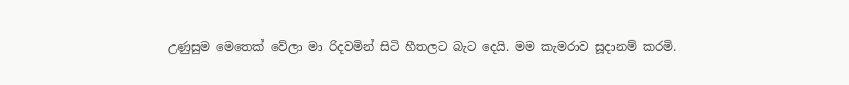උණුසුම මෙතෙක් වේලා මා රිදවමින් සිටි හීතලට බැට දෙයි. මම කැමරාව සූදානම් කරමි.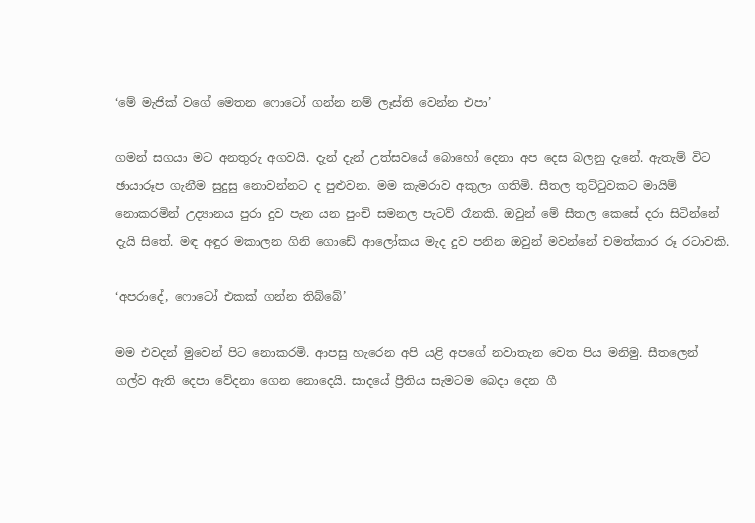‘මේ මැජික් වගේ මෙතන ෆොටෝ ගන්න නම් ලෑස්ති වෙන්න එපා’

ගමන් සගයා මට අනතුරු අගවයි. දැන් දැන් උත්සවයේ බොහෝ දෙනා අප දෙස බලනු දැනේ. ඇතැම් විට ඡායාරූප ගැනීම සුදුසු නොවන්නට ද පුළුවන. මම කැමරාව අකුලා ගතිමි. සීතල තුට්ටුවකට මායිම් නොකරමින් උද්‍යානය පුරා දුව පැන යන පුංචි සමනල පැටව් රෑනකි. ඔවුන් මේ සීතල කෙසේ දරා සිටින්නේ දැයි සිතේ. මඳ අඳුර මකාලන ගිනි ගොඩේ ආලෝකය මැද දුව පනින ඔවුන් මවන්නේ චමත්කාර රූ රටාවකි.

‘අපරාදේ, ෆොටෝ එකක් ගන්න තිබ්බේ’

මම එවදන් මුවෙන් පිට නොකරමි. ආපසු හැරෙන අපි යළි අපගේ නවාතැන වෙත පිය මනිමු. සීතලෙන් ගල්ව ඇති දෙපා වේදනා ගෙන නොදෙයි. සාදයේ ප්‍රීතිය සැමටම බෙදා දෙන ගී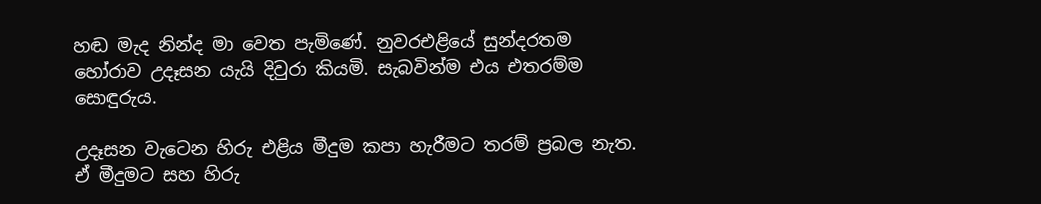හඬ මැද නින්ද මා වෙත පැමිණේ. නුවරඑළියේ සුන්දරතම හෝරාව උදෑසන යැයි දිවුරා කියමි. සැබවින්ම එය එතරම්ම සොඳුරුය.

උදෑසන වැටෙන හිරු එළිය මීදුම කපා හැරීමට තරම් ප්‍රබල නැත. ඒ මීදුමට සහ හිරු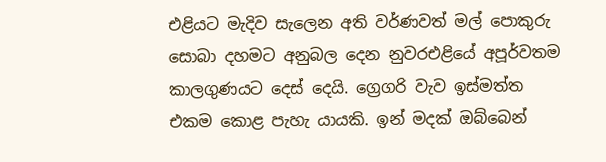එළියට මැදිව සැලෙන අති වර්ණවත් මල් පොකුරු සොබා දහමට අනුබල දෙන නුවරඑළියේ අපූර්වතම කාලගුණයට දෙස් දෙයි. ග්‍රෙගරි වැව ඉස්මත්ත එකම කොළ පැහැ යායකි. ඉන් මදක් ඔබ්බෙන්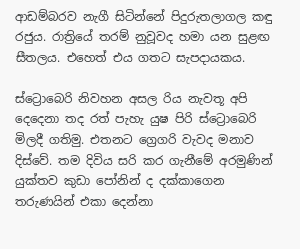ආඩම්බරව නැගී සිටින්නේ පිදුරුතලාගල කඳු රජුය. රාත්‍රියේ තරම් නුවූවද හමා යන සුළඟ සීතලය. එහෙත් එය ගතට සැපදායකය.

ස්ට්‍රොබෙරි නිවහන අසල රිය නැවතූ අපි දෙදෙනා තද රත් පැහැ යුෂ පිරි ස්ට්‍රොබෙරි මිලදී ගතිමු. එතනට ග්‍රෙගරි වැවද මනාව දිස්වේ. තම දිවිය සරි කර ගැනීමේ අරමුණින් යුක්තව කුඩා පෝනින් ද දක්කාගෙන තරුණයින් එකා දෙන්නා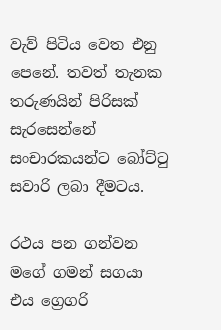වැව් පිටිය වෙත එනු පෙනේ. තවත් තැනක තරුණයින් පිරිසක් සැරසෙන්නේ සංචාරකයන්ට බෝට්ටු සවාරි ලබා දීමටය.

රථය පන ගන්වන මගේ ගමන් සගයා එය ග්‍රෙගරි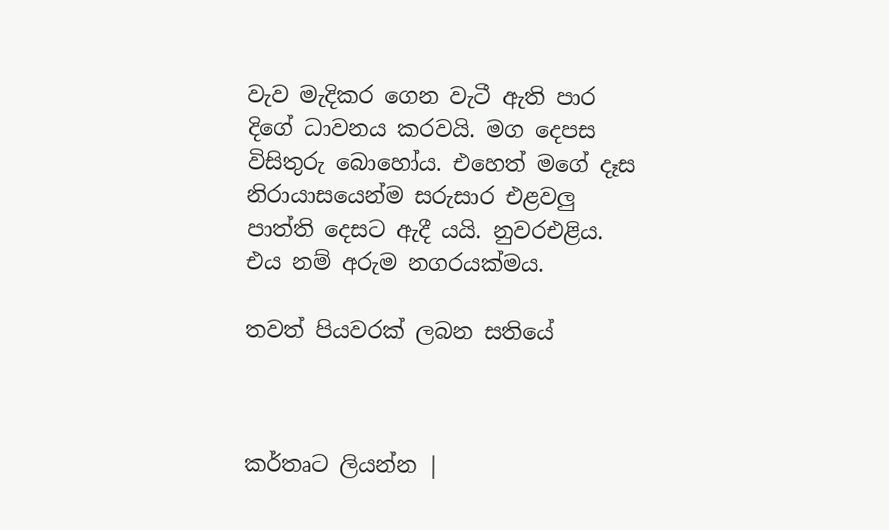වැව මැදිකර ගෙන වැටී ඇති පාර දිගේ ධාවනය කරවයි. මග දෙපස විසිතුරු බොහෝය. එහෙත් මගේ දෑස නිරායාසයෙන්ම සරුසාර එළවලු පාත්ති දෙසට ඇදී යයි. නුවරඑළිය. එය නම් අරුම නගරයක්මය.

තවත් පියවරක් ලබන සතියේ



කර්තෘට ලියන්න |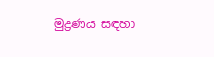මුද්‍රණය සඳහා